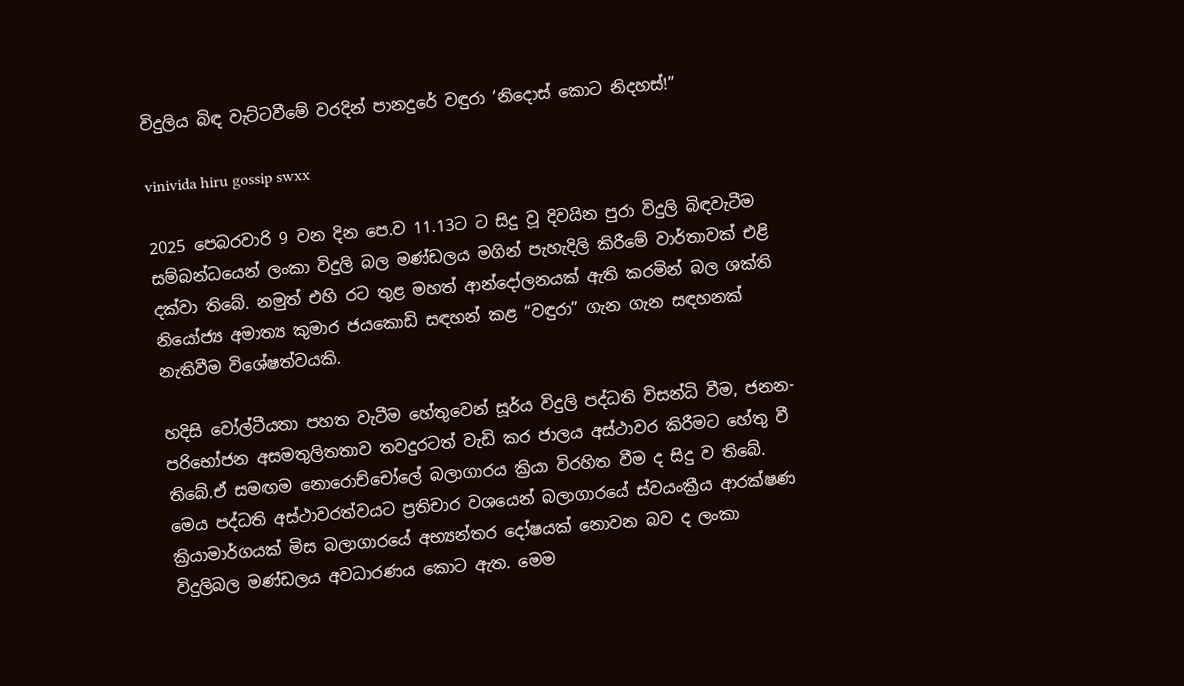විදුලිය බිඳ වැට්ටවීමේ වරදින් පානදුරේ වඳුරා ‘නිදොස් කොට නිදහස්!”

vinivida hiru gossip swxx

2025 පෙබරවාරි 9 වන දින පෙ.ව 11.13ට ට සිදු වූ දිවයින පුරා විදුලි බිඳවැටීම සම්බන්ධයෙන් ලංකා විදුලි බල මණ්ඩලය මගින් පැහැදිලි කිරීමේ වාර්තාවක් එළි දක්වා තිබේ. නමුත් එහි රට තුළ මහත් ආන්දෝලනයක් ඇති කරමින් බල ශක්ති නියෝජ්‍ය අමාත්‍ය කුමාර ජයකොඩි සඳහන් කළ “වඳුරා” ගැන ගැන සඳහනක් නැතිවීම විශේෂත්වයකි.

හදිසි වෝල්ටීයතා පහත වැටීම හේතුවෙන් සූර්ය විදුලි පද්ධති විසන්ධි වීම, ජනන-පරිභෝජන අසමතුලිතතාව තවදුරටත් වැඩි කර ජාලය අස්ථාවර කිරීමට හේතු වී තිබේ.ඒ සමඟම නොරොච්චෝලේ බලාගාරය ක්‍රියා විරහිත වීම ද සිදු ව තිබේ. මෙය පද්ධති අස්ථාවරත්වයට ප්‍රතිචාර වශයෙන් බලාගාරයේ ස්වයංක්‍රීය ආරක්ෂණ ක්‍රියාමාර්ගයක් මිස බලාගාරයේ අභ්‍යන්තර දෝෂයක් නොවන බව ද ලංකා විදුලිබල මණ්ඩලය අවධාරණය කොට ඇත. මෙම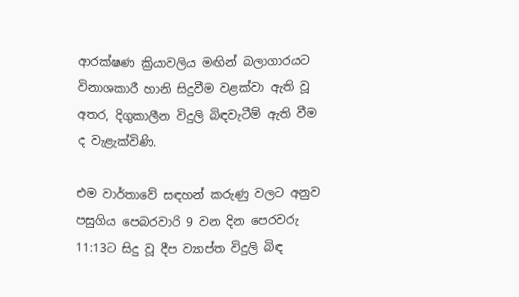ආරක්ෂණ ක්‍රියාවලිය මඟින් බලාගාරයට විනාශකාරී හානි සිදුවීම වළක්වා ඇති වූ අතර, දිගුකාලීන විදුලි බිඳවැටීම් ඇති වීම ද වැළැක්විණි.

එම වාර්තාවේ සඳහන් කරුණු වලට අනුව පසුගිය පෙබරවාරි 9 වන දින පෙරවරු 11:13ට සිදු වූ දීප ව්‍යාප්ත විදුලි බිඳ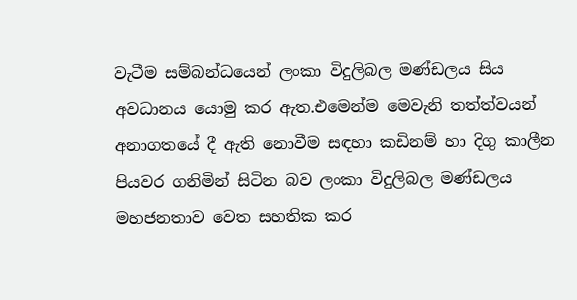වැටීම සම්බන්ධයෙන් ලංකා විදුලිබල මණ්ඩලය සිය අවධානය යොමු කර ඇත.එමෙන්ම මෙවැනි තත්ත්වයන් අනාගතයේ දී ඇති නොවීම සඳහා කඩිනම් හා දිගු කාලීන පියවර ගනිමින් සිටින බව ලංකා විදුලිබල මණ්ඩලය මහජනතාව වෙත සහතික කර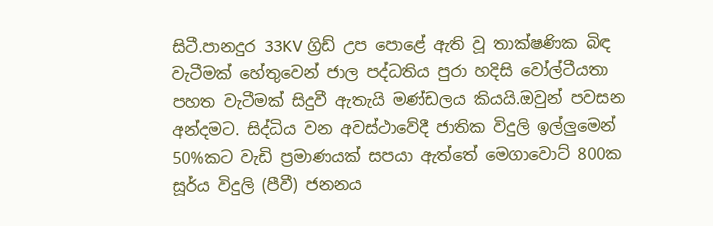සිටී.පානදුර 33KV ග්‍රිඩ් උප පොළේ ඇති වූ තාක්ෂණික බිඳ වැටීමක් හේතුවෙන් ජාල පද්ධතිය පුරා හදිසි වෝල්ටීයතා පහත වැටීමක් සිදුවී ඇතැයි මණ්ඩලය කියයි.ඔවුන් පවසන අන්දමට. සිද්ධිය වන අවස්ථාවේදී ජාතික විදුලි ඉල්ලුමෙන් 50%කට වැඩි ප්‍රමාණයක් සපයා ඇත්තේ මෙගාවොට් 800ක සූර්ය විදුලි (පීවී) ජනනය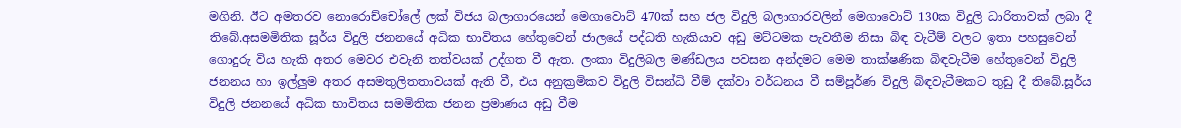මගිනි. ඊට අමතරව නොරොච්චෝලේ ලක් විජය බලාගාරයෙන් මෙගාවොට් 470ක් සහ ජල විදුලි බලාගාරවලින් මෙගාවොට් 130ක විදුලි ධාරිතාවක් ලබා දී තිබේ.අසමමිතික සූර්ය විදුලි ජනනයේ අධික භාවිතය හේතුවෙන් ජාලයේ පද්ධති හැකියාව අඩු මට්ටමක පැවතීම නිසා බිඳ වැටීම් වලට ඉතා පහසුවෙන් ගොදුරු විය හැකි අතර මෙවර එවැනි තත්වයක් උද්ගත වී ඇත. ලංකා විදුලිබල මණ්ඩලය පවසන අන්දමට මෙම තාක්ෂණික බිඳවැටීම හේතුවෙන් විදුලි ජනනය හා ඉල්ලුම අතර අසමතුලිතතාවයක් ඇති වී, එය අනුක්‍රමිකව විදුලි විසන්ධි වීම් දක්වා වර්ධනය වී සම්පූර්ණ විදුලි බිඳවැටීමකට තුඩු දී තිබේ.සූර්ය විදුලි ජනනයේ අධික භාවිතය සමමිතික ජනන ප්‍රමාණය අඩු වීම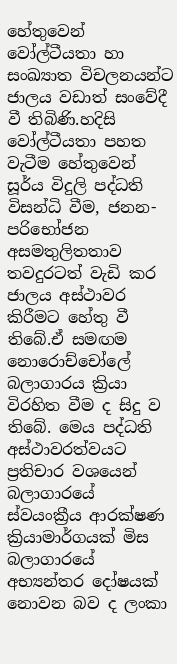හේතුවෙන් වෝල්ටීයතා හා සංඛ්‍යාත විචලනයන්ට ජාලය වඩාත් සංවේදී වී තිබිණි.හදිසි වෝල්ටීයතා පහත වැටීම හේතුවෙන් සූර්ය විදුලි පද්ධති විසන්ධි වීම, ජනන-පරිභෝජන අසමතුලිතතාව තවදුරටත් වැඩි කර ජාලය අස්ථාවර කිරීමට හේතු වී තිබේ.ඒ සමඟම නොරොච්චෝලේ බලාගාරය ක්‍රියා විරහිත වීම ද සිදු ව තිබේ. මෙය පද්ධති අස්ථාවරත්වයට ප්‍රතිචාර වශයෙන් බලාගාරයේ ස්වයංක්‍රීය ආරක්ෂණ ක්‍රියාමාර්ගයක් මිස බලාගාරයේ අභ්‍යන්තර දෝෂයක් නොවන බව ද ලංකා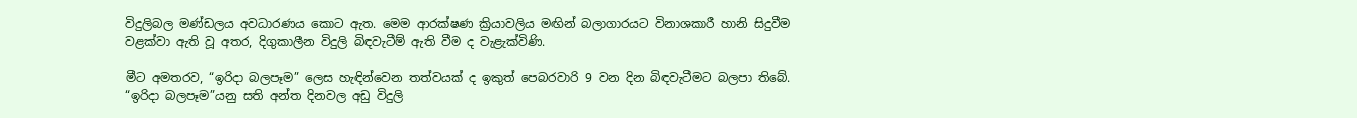විදුලිබල මණ්ඩලය අවධාරණය කොට ඇත. මෙම ආරක්ෂණ ක්‍රියාවලිය මඟින් බලාගාරයට විනාශකාරී හානි සිදුවීම වළක්වා ඇති වූ අතර, දිගුකාලීන විදුලි බිඳවැටීම් ඇති වීම ද වැළැක්විණි.

මීට අමතරව, “ඉරිදා බලපෑම” ලෙස හැඳින්වෙන තත්වයක් ද ඉකුත් පෙබරවාරි 9 වන දින බිඳවැටීමට බලපා තිබේ. “ඉරිදා බලපෑම”යනු සති අන්ත දිනවල අඩු විදුලි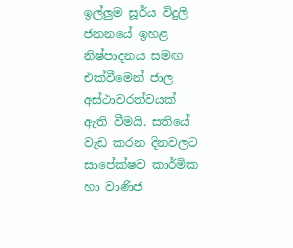ඉල්ලුම සූර්ය විදුලි ජනනයේ ඉහළ නිෂ්පාදනය සමඟ එක්වීමෙන් ජාල අස්ථාවරත්වයක් ඇති වීමයි. සතියේ වැඩ කරන දිනවලට සාපේක්ෂව කාර්මික හා වාණිජ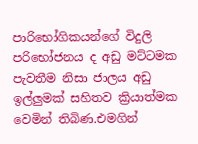පාරිභෝගිකයන්ගේ විදුලි පරිභෝජනය ද අඩු මට්ටමක පැවතීම නිසා ජාලය අඩු ඉල්ලුමක් සහිතව ක්‍රියාත්මක වෙමින් තිබිණ.එමගින්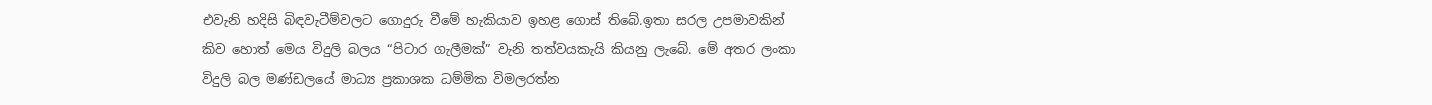එවැනි හදිසි බිඳවැටීම්වලට ගොදුරු වීමේ හැකියාව ඉහළ ගොස් තිබේ.ඉතා සරල උපමාවකින් කිව හොත් මෙය විදුලි බලය “පිටාර ගැලීමක්” වැනි තත්වයකැයි කියනු ලැබේ. මේ අතර ලංකා විදුලි බල මණ්ඩලයේ මාධ්‍ය ප්‍රකාශක ධම්මික විමලරත්න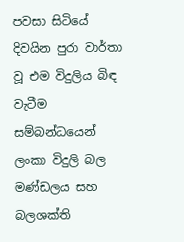පවසා සිටියේ දිවයින පුරා වාර්තා වූ එම විදුලිය බිඳ වැටීම සම්බන්ධයෙන් ලංකා විදුලි බල මණ්ඩලය සහ බලශක්ති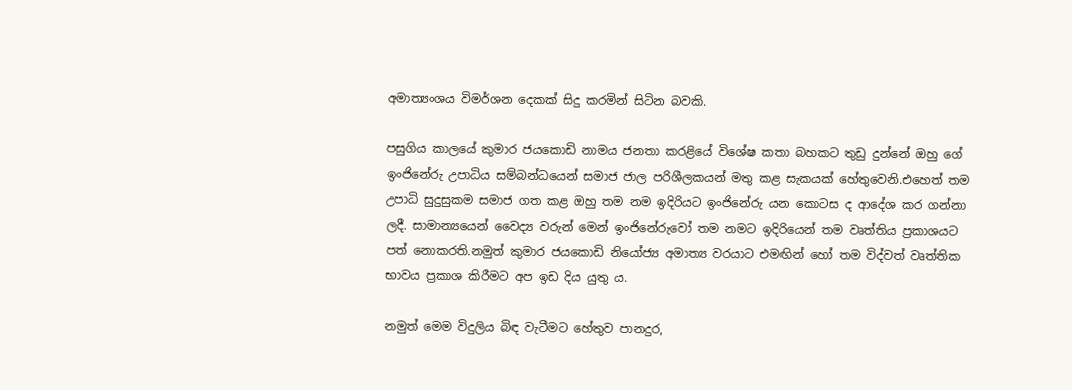අමාත්‍යංශය විමර්ශන දෙකක් සිදු කරමින් සිටින බවකි.

පසුගිය කාලයේ කුමාර ජයකොඩි නාමය ජනතා කරළියේ විශේෂ කතා බහකට තුඩු දුන්නේ ඔහු ගේ ඉංජිනේරු උපාධිය සම්බන්ධයෙන් සමාජ ජාල පරිශීලකයන් මතු කළ සැකයක් හේතුවෙනි.එහෙත් තම උපාධි සුදුසුකම සමාජ ගත කළ ඔහු තම නම ඉදිරියට ඉංජිනේරු යන කොටස ද ආදේශ කර ගන්නා ලදී. සාමාන්‍යයෙන් වෛද්‍ය වරුන් මෙන් ඉංජිනේරුවෝ තම නමට ඉදිරියෙන් තම වෘත්තිය ප්‍රකාශයට පත් නොකරති.නමුත් කුමාර ජයකොඩි නියෝජ්‍ය අමාත්‍ය වරයාට එමඟින් හෝ තම විද්වත් වෘත්තික භාවය ප්‍රකාශ කිරීමට අප ඉඩ දිය යුතු ය.

නමුත් මෙම විදුලිය බිඳ වැටීමට හේතුව පානදුර,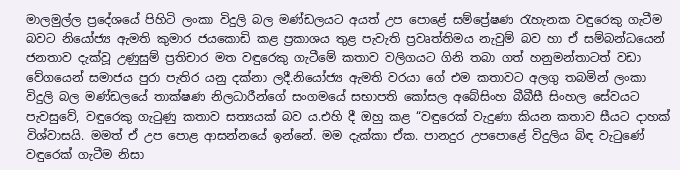මාලමුල්ල ප්‍රදේශයේ පිහිටි ලංකා විදුලි බල මණ්ඩලයට අයත් උප පොළේ සම්ප්‍රේෂණ රැහැනක වඳුරෙකු ගැටීම බවට නියෝජ්‍ය ඇමති කුමාර ජයකොඩි කළ ප්‍රකාශය තුළ පැවැති ප්‍රවෘත්තිමය නැවුම් බව හා ඒ සම්බන්ධයෙන් ජනතාව දැක්වූ උණුසුම් ප්‍රතිචාර මත වඳුරෙකු ගැටීමේ කතාව වලිගයට ගිනි තබා ගත් හනුමන්තාටත් වඩා වේගයෙන් සමාජය පුරා පැතිර යනු දක්නා ලදී.නියෝජ්‍ය ඇමති වරයා ගේ එම කතාවට අලගු තබමින් ලංකා විදුලි බල මණ්ඩලයේ තාක්ෂණ නිලධාරීන්ගේ සංගමයේ සභාපති කෝසල අබේසිංහ බීබීසී සිංහල සේවයට පැවසුවේ, වඳුරෙකු ගැටුණු කතාව සත්‍යයක් බව ය.එහි දී ඔහු කළ “වඳුරෙක් වැදුණා කියන කතාව සීයට දාහක් විශ්වාසයි. මමත් ඒ උප පොළ ආසන්නයේ ඉන්නේ. මම දැක්කා ඒක. පානදුර උපපොළේ විදුලිය බිඳ වැටුණේ වඳුරෙක් ගැටීම නිසා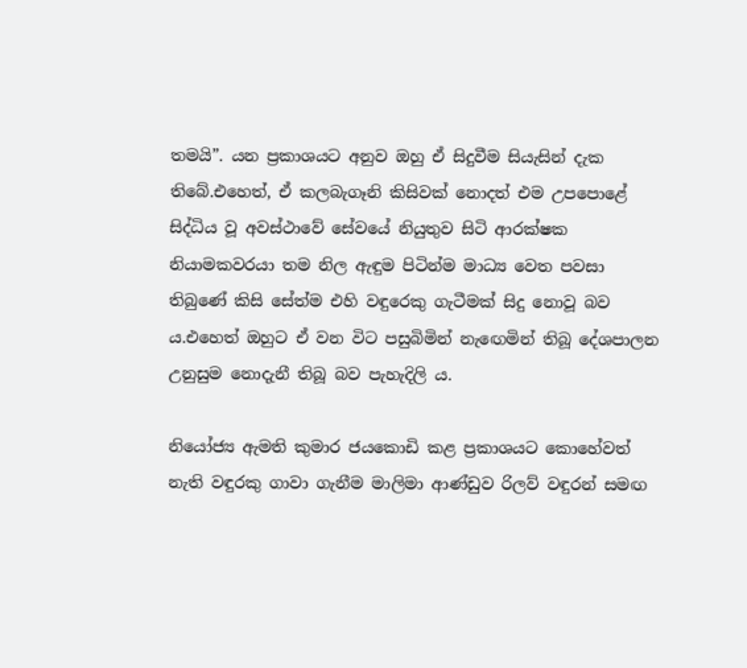තමයි”. යන ප්‍රකාශයට අනුව ඔහු ඒ සිදුවීම සියැසින් දැක තිබේ.එහෙත්, ඒ කලබැගෑනි කිසිවක් නොදත් එම උපපොළේ සිද්ධිය වූ අවස්ථාවේ සේවයේ නියුතුව සිටි ආරක්ෂක නියාමකවරයා තම නිල ඇඳුම පිටින්ම මාධ්‍ය වෙත පවසා තිබුණේ කිසි සේත්ම එහි වඳුරෙකු ගැටීමක් සිදු නොවූ බව ය.එහෙත් ඔහුට ඒ වන විට පසුබිමින් නැඟෙමින් තිබූ දේශපාලන උනුසුම නොදැනී තිබූ බව පැහැදිලි ය.

නියෝජ්‍ය ඇමති කුමාර ජයකොඩි කළ ප්‍රකාශයට කොහේවත් නැති වඳුරකු ගාවා ගැනීම මාලිමා ආණ්ඩුව රිලව් වඳුරන් සමඟ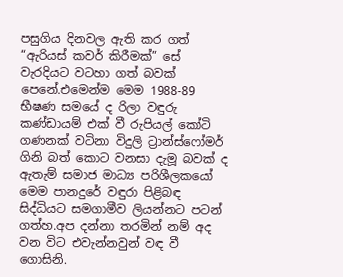පසුගිය දිනවල ඇති කර ගත් “ඇරියස් කවර් කිරීමක්” සේ වැරදියට වටහා ගත් බවක් පෙනේ.එමෙන්ම මෙම 1988-89 භීෂණ සමයේ ද රිලා වඳුරු කණ්ඩායම් එක් වී රුපියල් කෝටි ගණනක් වටිනා විදුලි ට්‍රාන්ස්ෆෝමර් ගිනි බත් කොට වනසා දැමූ බවක් ද ඇතැම් සමාජ මාධ්‍ය පරිශීලකයෝ මෙම පානදුරේ වඳුරා පිළිබඳ සිද්ධියට සමගාමීව ලියන්නට පටන් ගත්හ.අප දන්නා තරමින් නම් අද වන විට එවැන්නවුන් වඳ වී ගොසිනි.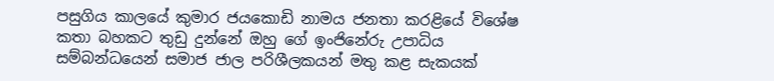පසුගිය කාලයේ කුමාර ජයකොඩි නාමය ජනතා කරළියේ විශේෂ කතා බහකට තුඩු දුන්නේ ඔහු ගේ ඉංජිනේරු උපාධිය සම්බන්ධයෙන් සමාජ ජාල පරිශීලකයන් මතු කළ සැකයක්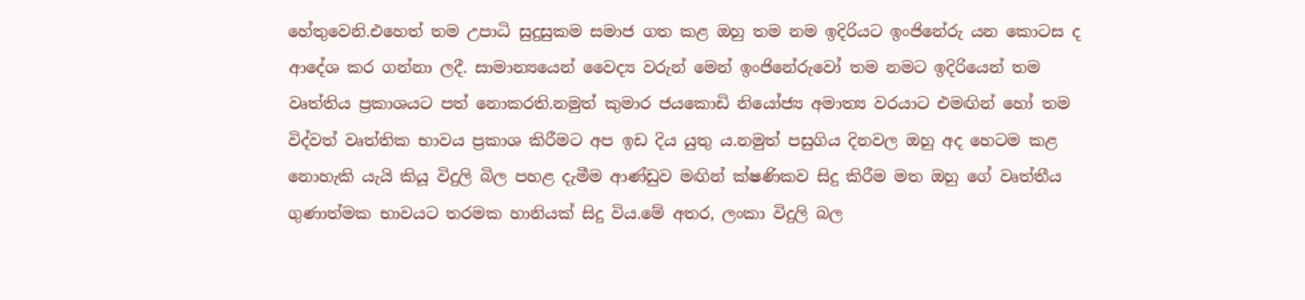හේතුවෙනි.එහෙත් තම උපාධි සුදුසුකම සමාජ ගත කළ ඔහු තම නම ඉදිරියට ඉංජිනේරු යන කොටස ද ආදේශ කර ගන්නා ලදී. සාමාන්‍යයෙන් වෛද්‍ය වරුන් මෙන් ඉංජිනේරුවෝ තම නමට ඉදිරියෙන් තම වෘත්තිය ප්‍රකාශයට පත් නොකරති.නමුත් කුමාර ජයකොඩි නියෝජ්‍ය අමාත්‍ය වරයාට එමඟින් හෝ තම විද්වත් වෘත්තික භාවය ප්‍රකාශ කිරීමට අප ඉඩ දිය යුතු ය.නමුත් පසුගිය දිනවල ඔහු අද හෙටම කළ නොහැකි යැයි කියූ විදුලි බිල පහළ දැමීම ආණ්ඩුව මඟින් ක්ෂණිකව සිදු කිරීම මත ඔහු ගේ වෘත්තීය ගුණාත්මක භාවයට තරමක හානියක් සිදු විය.මේ අතර, ලංකා විදුලි බල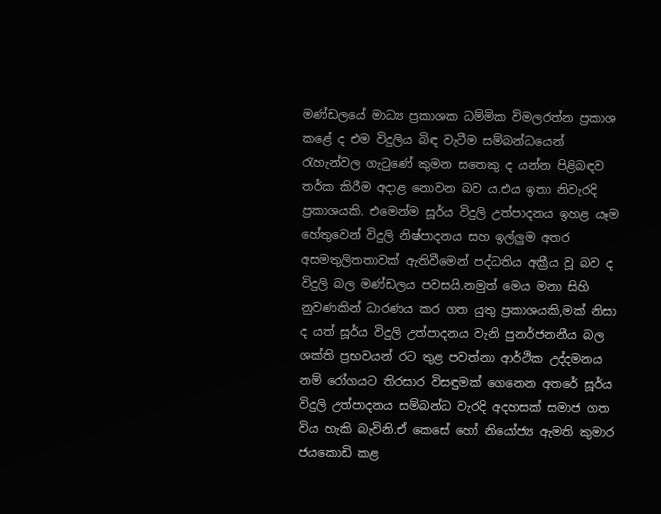මණ්ඩලයේ මාධ්‍ය ප්‍රකාශක ධම්මික විමලරත්න ප්‍රකාශ කළේ ද එම විදුලිය බිඳ වැටීම සම්බන්ධයෙන් රැහැන්වල ගැටුණේ කුමන සතෙකු ද යන්න පිළිබඳව තර්ක කිරීම අදාළ නොවන බව ය.එය ඉතා නිවැරදි ප්‍රකාශයකි. එමෙන්ම සූර්ය විදුලි උත්පාදනය ඉහළ යෑම හේතුවෙන් විදුලි නිෂ්පාදනය සහ ඉල්ලුම අතර අසමතුලිතතාවක් ඇතිවීමෙන් පද්ධතිය අක්‍රීය වූ බව ද විදුලි බල මණ්ඩලය පවසයි.නමුත් මෙය මනා සිහි නුවණකින් ධාරණය කර ගත යුතු ප්‍රකාශයකි,මක් නිසා ද යත් සූර්ය විදුලි උත්පාදනය වැනි පුනර්ජනනීය බල ශක්ති ප්‍රභවයන් රට තුළ පවත්නා ආර්ථික උද්දමනය නම් රෝගයට තිරසාර විසඳුමක් ගෙනෙන අතරේ සූර්ය විදුලි උත්පාදනය සම්බන්ධ වැරදි අදහසක් සමාජ ගත විය හැකි බැවිනි.ඒ කෙසේ හෝ නියෝජ්‍ය ඇමති කුමාර ජයකොඩි කළ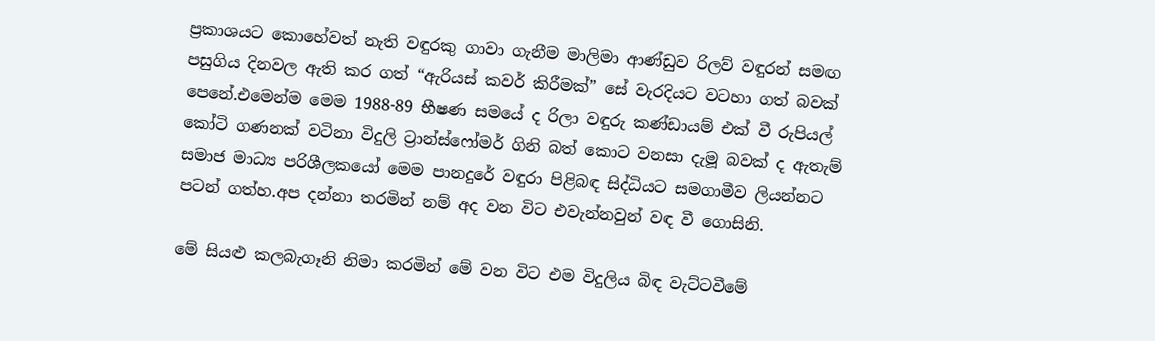ප්‍රකාශයට කොහේවත් නැති වඳුරකු ගාවා ගැනීම මාලිමා ආණ්ඩුව රිලව් වඳුරන් සමඟ පසුගිය දිනවල ඇති කර ගත් “ඇරියස් කවර් කිරීමක්” සේ වැරදියට වටහා ගත් බවක් පෙනේ.එමෙන්ම මෙම 1988-89 භීෂණ සමයේ ද රිලා වඳුරු කණ්ඩායම් එක් වී රුපියල් කෝටි ගණනක් වටිනා විදුලි ට්‍රාන්ස්ෆෝමර් ගිනි බත් කොට වනසා දැමූ බවක් ද ඇතැම් සමාජ මාධ්‍ය පරිශීලකයෝ මෙම පානදුරේ වඳුරා පිළිබඳ සිද්ධියට සමගාමීව ලියන්නට පටන් ගත්හ.අප දන්නා තරමින් නම් අද වන විට එවැන්නවුන් වඳ වී ගොසිනි.

මේ සියළු කලබැගෑනි නිමා කරමින් මේ වන විට එම විදුලිය බිඳ වැට්ටවීමේ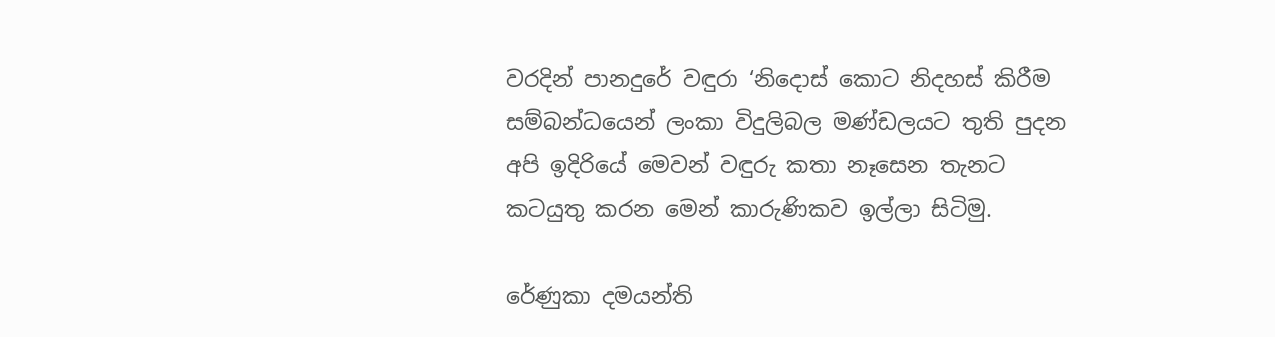වරදින් පානදුරේ වඳුරා ‘නිදොස් කොට නිදහස් කිරීම සම්බන්ධයෙන් ලංකා විදුලිබල මණ්ඩලයට තුති පුදන අපි ඉදිරියේ මෙවන් වඳුරු කතා නෑසෙන තැනට කටයුතු කරන මෙන් කාරුණිකව ඉල්ලා සිටිමු.

රේණුකා දමයන්ති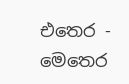එතෙර - මෙතෙර